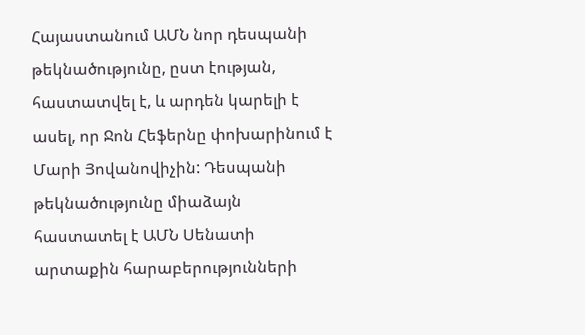Հայաստանում ԱՄՆ նոր դեսպանի թեկնածությունը, ըստ էության, հաստատվել է, և արդեն կարելի է ասել, որ Ջոն Հեֆերնը փոխարինում է Մարի Յովանովիչին: Դեսպանի թեկնածությունը միաձայն հաստատել է ԱՄՆ Սենատի արտաքին հարաբերությունների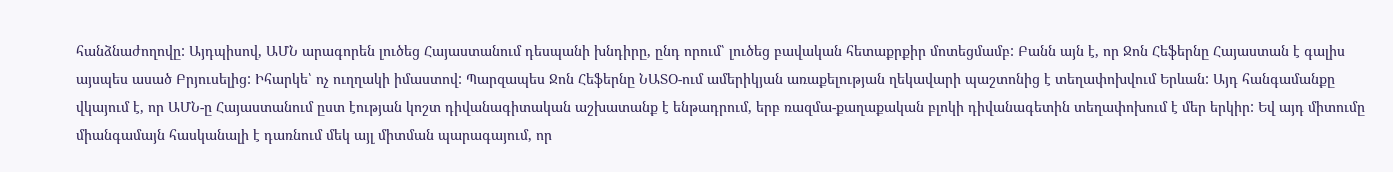հանձնաժողովը: Այդպիսով, ԱՄՆ արագորեն լուծեց Հայաստանում դեսպանի խնդիրը, ընդ որում՝ լուծեց բավական հետաքրքիր մոտեցմամբ: Բանն այն է, որ Ջոն Հեֆերնը Հայաստան է գալիս այսպես ասած Բրյուսելից: Իհարկե՝ ոչ ուղղակի իմաստով: Պարզապես Ջոն Հեֆերնը ՆԱՏՕ-ում ամերիկյան առաքելության ղեկավարի պաշտոնից է տեղափոխվում Երևան: Այդ հանգամանքը վկայում է, որ ԱՄՆ-ը Հայաստանում ըստ էության կոշտ դիվանագիտական աշխատանք է ենթադրում, երբ ռազմա-քաղաքական բլոկի դիվանագետին տեղափոխում է մեր երկիր: Եվ այդ միտումը միանգամայն հասկանալի է դառնում մեկ այլ միտման պարագայում, որ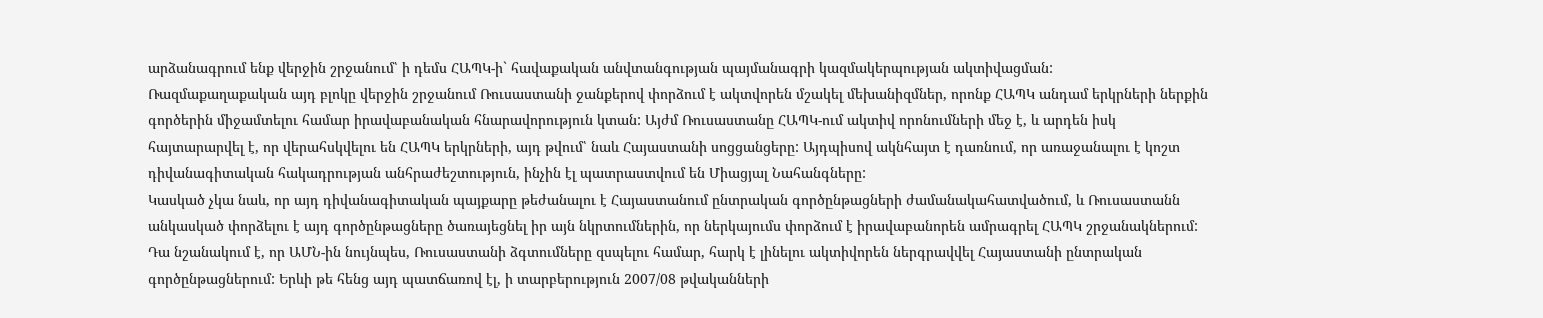արձանագրում ենք վերջին շրջանում՝ ի դեմս ՀԱՊԿ-ի` հավաքական անվտանգության պայմանագրի կազմակերպության ակտիվացման:
Ռազմաքաղաքական այդ բլոկը վերջին շրջանում Ռուսաստանի ջանքերով փորձում է ակտվորեն մշակել մեխանիզմներ, որոնք ՀԱՊԿ անդամ երկրների ներքին գործերին միջամտելու համար իրավաբանական հնարավորություն կտան: Այժմ Ռուսաստանը ՀԱՊԿ-ում ակտիվ որոնումների մեջ է, և արդեն իսկ հայտարարվել է, որ վերահսկվելու են ՀԱՊԿ երկրների, այդ թվում՝ նաև Հայաստանի սոցցանցերը: Այդպիսով ակնհայտ է դառնում, որ առաջանալու է կոշտ դիվանագիտական հակադրության անհրաժեշտություն, ինչին էլ պատրաստվում են Միացյալ Նահանգները:
Կասկած չկա նաև, որ այդ դիվանագիտական պայքարը թեժանալու է Հայաստանում ընտրական գործընթացների ժամանակահատվածում, և Ռուսաստանն անկասկած փորձելու է այդ գործընթացները ծառայեցնել իր այն նկրտումներին, որ ներկայումս փորձում է իրավաբանորեն ամրագրել ՀԱՊԿ շրջանակներում: Դա նշանակում է, որ ԱՄՆ-ին նույնպես, Ռուսաստանի ձգտումները զսպելու համար, հարկ է լինելու ակտիվորեն ներգրավվել Հայաստանի ընտրական գործընթացներում: Երևի թե հենց այդ պատճառով էլ, ի տարբերություն 2007/08 թվականների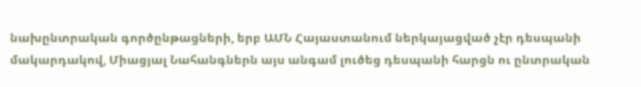նախընտրական գործընթացների, երբ ԱՄՆ Հայաստանում ներկայացված չէր դեսպանի մակարդակով, Միացյալ Նահանգներն այս անգամ լուծեց դեսպանի հարցն ու ընտրական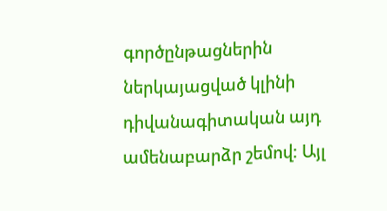գործընթացներին ներկայացված կլինի դիվանագիտական այդ ամենաբարձր շեմով: Այլ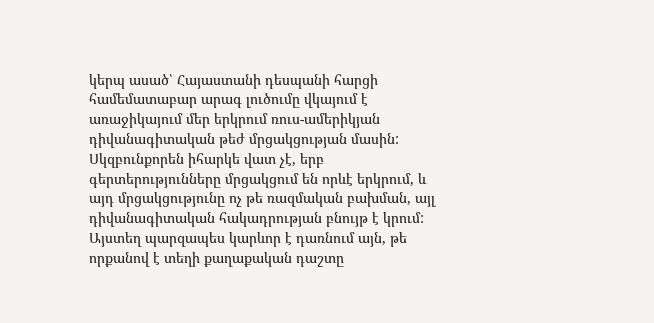կերպ ասած՝ Հայաստանի դեսպանի հարցի համեմատաբար արագ լուծումը վկայում է առաջիկայում մեր երկրում ռուս-ամերիկյան դիվանագիտական թեժ մրցակցության մասին: Սկզբունքորեն իհարկե վատ չէ, երբ գերտերությունները մրցակցում են որևէ երկրում, և այդ մրցակցությունը ոչ թե ռազմական բախման, այլ դիվանագիտական հակադրության բնույթ է կրում: Այստեղ պարզապես կարևոր է դառնում այն, թե որքանով է տեղի քաղաքական դաշտը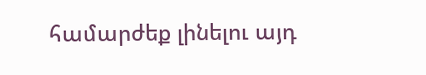համարժեք լինելու այդ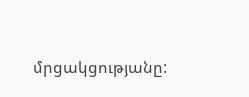մրցակցությանը: